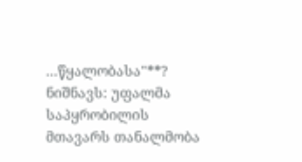...წყალობასა"**? ნიშნავს: უფალმა საპყრობილის მთავარს თანალმობა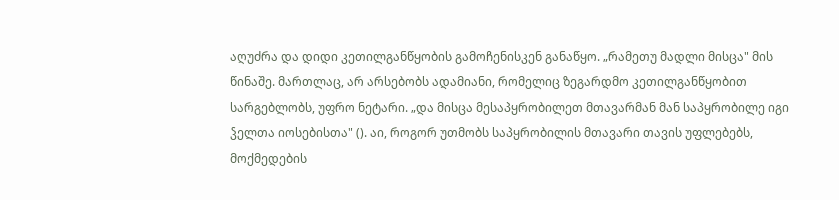აღუძრა და დიდი კეთილგანწყობის გამოჩენისკენ განაწყო. „რამეთუ მადლი მისცა" მის წინაშე. მართლაც, არ არსებობს ადამიანი, რომელიც ზეგარდმო კეთილგანწყობით სარგებლობს, უფრო ნეტარი. „და მისცა მესაპყრობილეთ მთავარმან მან საპყრობილე იგი ჴელთა იოსებისთა" (). აი, როგორ უთმობს საპყრობილის მთავარი თავის უფლებებს, მოქმედების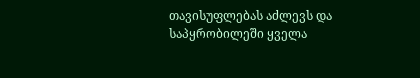თავისუფლებას აძლევს და საპყრობილეში ყველა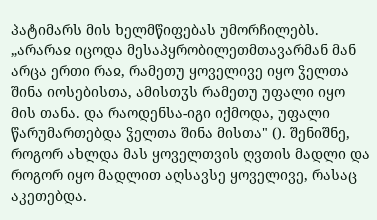პატიმარს მის ხელმწიფებას უმორჩილებს. „არარაჲ იცოდა მესაპყრობილეთმთავარმან მან არცა ერთი რაჲ, რამეთუ ყოველივე იყო ჴელთა შინა იოსებისთა, ამისთჳს რამეთუ უფალი იყო მის თანა. და რაოდენსა-იგი იქმოდა, უფალი წარუმართებდა ჴელთა შინა მისთა" (). შენიშნე, როგორ ახლდა მას ყოველთვის ღვთის მადლი და როგორ იყო მადლით აღსავსე ყოველივე, რასაც აკეთებდა.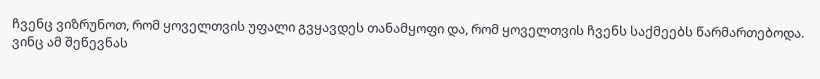ჩვენც ვიზრუნოთ, რომ ყოველთვის უფალი გვყავდეს თანამყოფი და, რომ ყოველთვის ჩვენს საქმეებს წარმართებოდა. ვინც ამ შეწევნას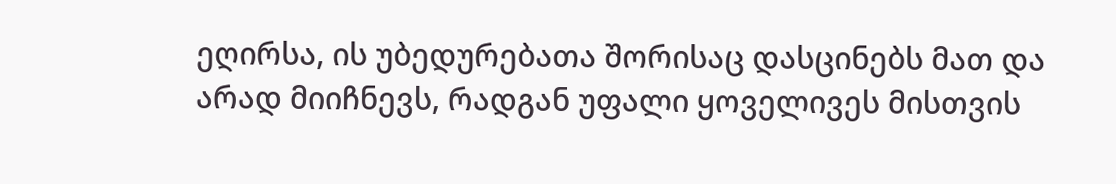ეღირსა, ის უბედურებათა შორისაც დასცინებს მათ და არად მიიჩნევს, რადგან უფალი ყოველივეს მისთვის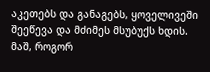აკეთებს და განაგებს, ყოველივეში შეეწევა და მძიმეს მსუბუქს ხდის. მაშ, როგორ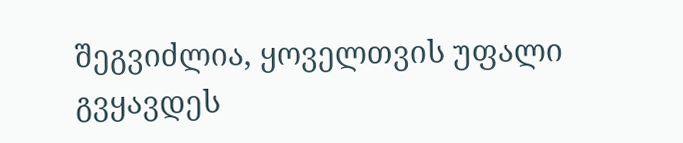შეგვიძლია, ყოველთვის უფალი გვყავდეს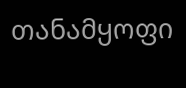თანამყოფი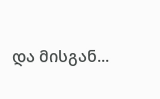და მისგან...